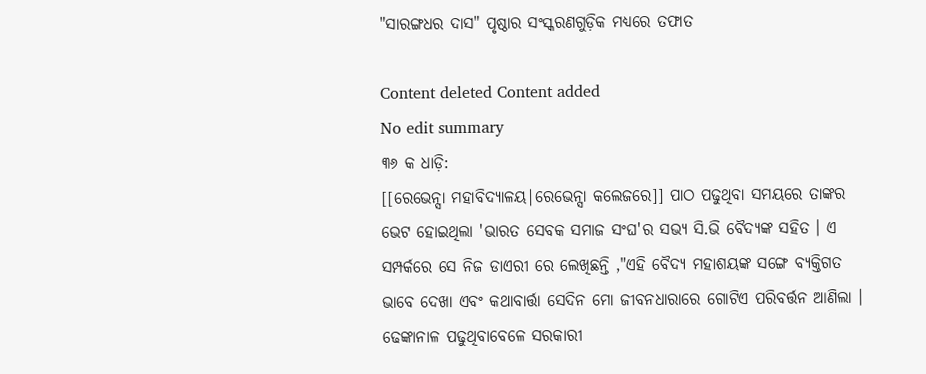"ସାରଙ୍ଗଧର ଦାସ" ପୃଷ୍ଠାର ସଂସ୍କରଣ‌ଗୁଡ଼ିକ ମଧ୍ୟରେ ତଫାତ

Content deleted Content added
No edit summary
୩୬ କ ଧାଡ଼ି:
[[ରେଭେନ୍ସା ମହାବିଦ୍ୟାଳୟ|ରେଭେନ୍ସା କଲେଜରେ]] ପାଠ ପଢୁଥିବା ସମୟରେ ତାଙ୍କର ଭେଟ ହୋଇଥିଲା 'ଭାରତ ସେବକ ସମାଜ ସଂଘ'ର ସଭ୍ୟ ସି.ଭି ବୈଦ୍ୟଙ୍କ ସହିତ । ଏ ସମ୍ପର୍କରେ ସେ ନିଜ ଡାଏରୀ ରେ ଲେଖିଛନ୍ତି ,"ଏହି ବୈଦ୍ୟ ମହାଶୟଙ୍କ ସଙ୍ଗେ ବ୍ୟକ୍ତିଗତ ଭାବେ ଦେଖା ଏବଂ କଥାବାର୍ତ୍ତା ସେଦିନ ମୋ ଜୀବନଧାରାରେ ଗୋଟିଏ ପରିବର୍ତ୍ତନ ଆଣିଲା । ଢେଙ୍କାନାଳ ପଢୁଥିବାବେଳେ ସରକାରୀ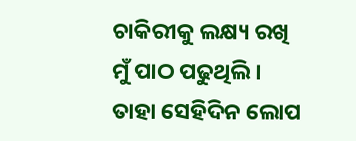ଚାକିରୀକୁ ଲକ୍ଷ୍ୟ ରଖି ମୁଁ ପାଠ ପଢୁଥିଲି । ତାହା ସେହିଦିନ ଲୋପ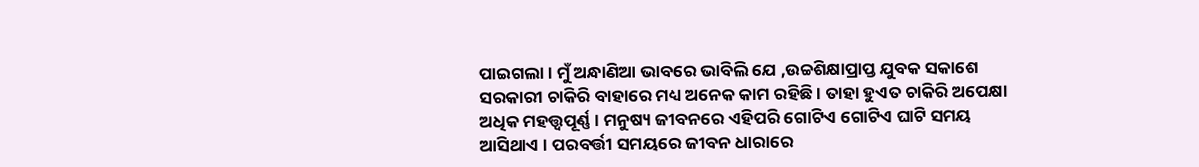ପାଇଗଲା । ମୁଁ ଅନ୍ଧାଣିଆ ଭାବରେ ଭାବିଲି ଯେ ,ଉଚ୍ଚଶିକ୍ଷାପ୍ରାପ୍ତ ଯୁବକ ସକାଶେ ସରକାରୀ ଚାକିରି ବାହାରେ ମଧ୍ୟ ଅନେକ କାମ ରହିଛି । ତାହା ହୁଏତ ଚାକିରି ଅପେକ୍ଷା ଅଧିକ ମହତ୍ତ୍ବପୂର୍ଣ୍ଣ । ମନୁଷ୍ୟ ଜୀବନରେ ଏହିପରି ଗୋଟିଏ ଗୋଟିଏ ଘାଟି ସମୟ ଆସିଥାଏ । ପରବର୍ତ୍ତୀ ସମୟରେ ଜୀବନ ଧାରାରେ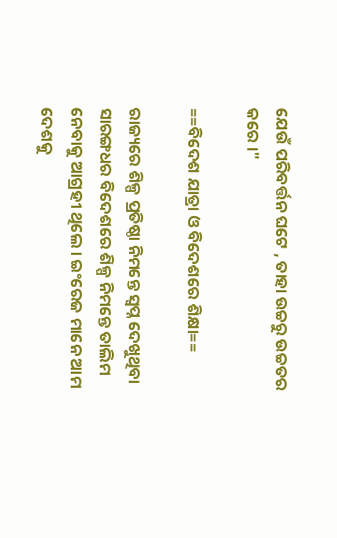ଯେଉଁ ପରିବର୍ତ୍ତନ ଘଟେ , ତାହା ଉଚ୍ଚରୁ ଉଚ୍ଚତର କରେ ।"

==ବିଦେଶ ଯାତ୍ରା ଓ ବିଦେଶରେ ଶିକ୍ଷା==

ରାଜ୍ୟରେ ଶିଳ୍ପ ପ୍ରତିଷ୍ଠା ନିମନ୍ତେ ସ୍ୱପ୍ନ ଦେଖୁଥିବା ସାରଙ୍ଗଧର ବିଦେଶରେ ଶିଳ୍ପ ନିମନ୍ତେ ତାଲିମ ନେବାକୁ ଆଗ୍ରହୀ ଥିଲେ । ଇଂରେଜ ମାନେ ଆମ ଦେଶକୁ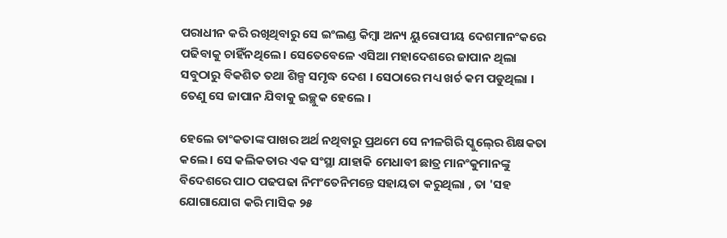ପରାଧୀନ କରି ରଖିଥିବାରୁ ସେ ଇଂଲଣ୍ଡ କିମ୍ବା ଅନ୍ୟ ୟୁରୋପୀୟ ଦେଶମାନଂକରେ ପଢିବାକୁ ଚାହିଁନଥିଲେ । ସେତେବେଳେ ଏସିଆ ମହାଦେଶରେ ଜାପାନ ଥିଲା ସବୁଠାରୁ ବିକଶିତ ତଥା ଶିଳ୍ପ ସମୃଦ୍ଧ ଦେଶ । ସେଠାରେ ମଧ୍ୟ ଖର୍ଚ କମ ପଡୁଥିଲା । ତେଣୁ ସେ ଜାପାନ ଯିବାକୁ ଇଚ୍ଛୁକ ହେଲେ ।

ହେଲେ ତାଂକତାଙ୍କ ପାଖର ଅର୍ଥ ନଥିବାରୁ ପ୍ରଥମେ ସେ ନୀଳଗିରି ସ୍କୁଲ୍‍ରେ ଶିକ୍ଷକତା କଲେ । ସେ କଲିକତାର ଏକ ସଂସ୍ଥା ଯାହାକି ମେଧାବୀ ଛାତ୍ର ମାନଂକୁମାନଙ୍କୁ ବିଦେଶରେ ପାଠ ପଢପଢା ନିମଂତେନିମନ୍ତେ ସହାୟତା କରୁଥିଲା , ତା 'ସହ ଯୋଗାଯୋଗ କରି ମାସିକ ୨୫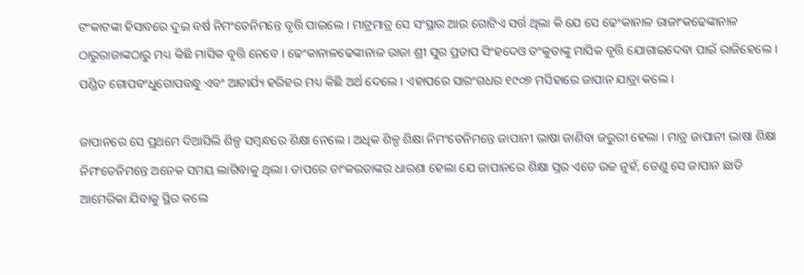ଟଂକାଟଙ୍କା ହିସାବରେ ଦୁଇ ବର୍ଷ ନିମଂତେନିମନ୍ତେ ବୃତ୍ତି ପାଇଲେ । ମାଟ୍ରମାତ୍ର ସେ ସଂସ୍ଥାର ଆଉ ଗୋଟିଏ ସର୍ତ୍ତ ଥିଲା କି ଯେ ସେ ଢେଂକାନାଳ ରାଜାଂକଢେଙ୍କାନାଳ ଠାରୁରାଜାଙ୍କଠାରୁ ମଧ୍ୟ କିଛି ମାସିକ ବୃତ୍ତି ନେବେ । ଢେଂକାନାଳଢେଙ୍କାନାଳ ରାଜା ଶ୍ରୀ ସୁର ପ୍ରତାପ ସିଂହଦେଓ ତଂକୁତାଙ୍କୁ ମାସିକ ବୃତ୍ତି ଯୋଗାଇଦେବା ପାଇଁ ରାଜିହେଲେ । ପଣ୍ଡିତ ଗୋପବଂଧୁଗୋପବନ୍ଧୁ ଏବଂ ଆଚାର୍ଯ୍ୟ ହରିହର ମଧ୍ୟ କିଛି ଅର୍ଥ ଦେଲେ । ଏହାପରେ ସାରଂଗଧର ୧୯୦୭ ମସିହାରେ ଜାପାନ ଯାତ୍ରା କଲେ ।

ଜାପାନରେ ସେ ପ୍ରଥମେ ଦିଆସିଲି ଶିଳ୍ପ ସମ୍ବନ୍ଧରେ ଶିକ୍ଷା ନେଲେ । ଅଧିକ ଶିଳ୍ପ ଶିକ୍ଷା ନିମଂତେନିମନ୍ତେ ଜାପାନୀ ଭାଷା ଜାଣିବା ଜରୁରୀ ହେଲା । ମାତ୍ର ଜାପାନୀ ଭାଷା ଶିକ୍ଷା ନିମଂତେନିମନ୍ତେ ଅନେକ ସମୟ ଲାଗିବାକୁ ଥିଲା । ତାପରେ ତାଂକରତାଙ୍କର ଧାରଣା ହେଲା ଯେ ଜାପାନରେ ଶିକ୍ଷା ସ୍ତର ଏତେ ଉଚ୍ଚ ନୁହଁ, ତେଣୁ ସେ ଜାପାନ ଛାଡି ଆମେରିକା ଯିବାକୁ ସ୍ଥିର କଲେ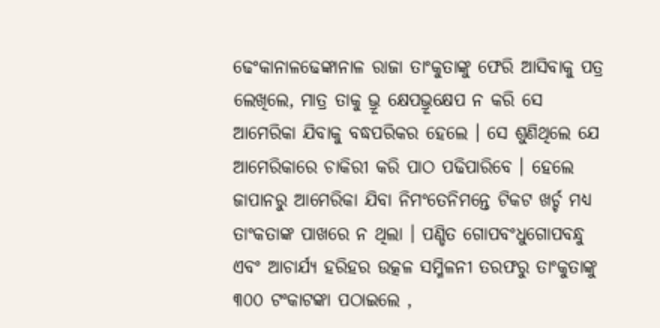ଢେଂକାନାଳଢେଙ୍କାନାଳ ରାଜା ତାଂକୁତାଙ୍କୁ ଫେରି ଆସିବାକୁ ପତ୍ର ଲେଖିଲେ, ମାତ୍ର ତାକୁ ଭ୍ରୂ କ୍ଷେପଭ୍ରୂକ୍ଷେପ ନ କରି ସେ ଆମେରିକା ଯିବାକୁ ବଦ୍ଧପରିକର ହେଲେ । ସେ ଶୁଣିଥିଲେ ଯେ ଆମେରିକାରେ ଚାକିରୀ କରି ପାଠ ପଢିପାରିବେ । ହେଲେ ଜାପାନରୁ ଆମେରିକା ଯିବା ନିମଂତେନିମନ୍ତେ ଟିକଟ ଖର୍ଚ୍ଚ ମଧ୍ୟ ତାଂକତାଙ୍କ ପାଖରେ ନ ଥିଲା । ପଣ୍ଡିତ ଗୋପବଂଧୁଗୋପବନ୍ଧୁ ଏବଂ ଆଚାର୍ଯ୍ୟ ହରିହର ଉତ୍କଳ ସମ୍ମିଳନୀ ତରଫରୁ ତାଂକୁତାଙ୍କୁ ୩୦୦ ଟଂକାଟଙ୍କା ପଠାଇଲେ ,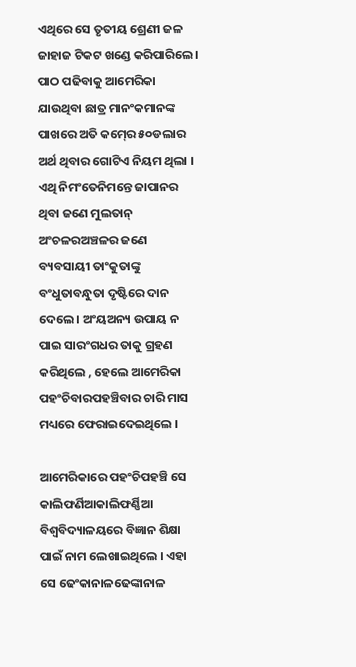ଏଥିରେ ସେ ତୃତୀୟ ଶ୍ରେଣୀ ଜଳ ଜାହାଜ ଟିକଟ ଖଣ୍ଡେ କରିପାରିଲେ । ପାଠ ପଢିବାକୁ ଆମେରିକା ଯାଉଥିବା ଛାତ୍ର ମାନଂକମାନଙ୍କ ପାଖରେ ଅତି କମ୍‍ରେ ୫୦ଡଲାର ଅର୍ଥ ଥିବାର ଗୋଟିଏ ନିୟମ ଥିଲା । ଏଥି ନିମଂତେନିମନ୍ତେ ଜାପାନର ଥିବା ଜଣେ ମୁଲତାନ୍‍ ଅଂଚଳରଅଞ୍ଚଳର ଜଣେ ବ୍ୟବସାୟୀ ତାଂକୁତାଙ୍କୁ ବଂଧୁତାବନ୍ଧୁତା ଦୃଷ୍ଟିରେ ଦାନ ଦେଲେ । ଅଂୟଅନ୍ୟ ଉପାୟ ନ ପାଇ ସାରଂଗଧର ତାକୁ ଗ୍ରହଣ କରିଥିଲେ , ହେଲେ ଆମେରିକା ପହଂଚିବାରପହଞ୍ଚିବାର ଚାରି ମାସ ମଧ୍ୟରେ ଫେରାଇଦେଇଥିଲେ ।

ଆମେରିକାରେ ପହଂଚିପହଞ୍ଚି ସେ କାଲିଫର୍ଣିଆକାଲିଫର୍ଣ୍ଣିଆ ବିଶ୍ୱବିଦ୍ୟାଳୟରେ ବିଜ୍ଞାନ ଶିକ୍ଷା ପାଇଁ ନାମ ଲେଖାଇଥିଲେ । ଏହା ସେ ଢେଂକାନାଳଢେଙ୍କାନାଳ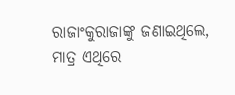ରାଜାଂକୁରାଜାଙ୍କୁ ଜଣାଇଥିଲେ, ମାତ୍ର ଏଥିରେ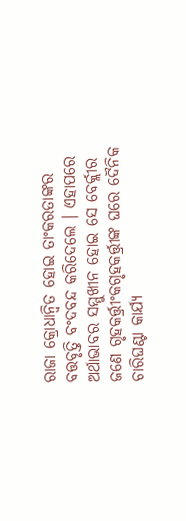ରାଜା କ୍ରୋଧାନ୍ୱିତ ହୋଇ ତାଂକରତାଙ୍କର ବତ୍ତବୃତ୍ତି ବଂଦବନ୍ଦ କରିଦେଲେ । ଏହାପରେ ଅର୍ଥାଭାବର ସମ୍ମୁଖୀନ ହୋଇ ସେ ବେର୍କ୍ଲୀର ଜଣେ ଗୃହକର୍ତ୍ତ୍ରୀଂକଗୃହକର୍ତ୍ତ୍ରୀଙ୍କ ଘରେ ଦୈନିକ ଚାରିଘଣ୍ଟା କାର୍ଯ୍ୟ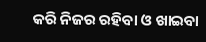କରି ନିଜର ରହିବା ଓ ଖାଇବା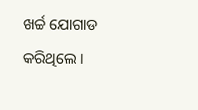ଖର୍ଚ୍ଚ ଯୋଗାଡ କରିଥିଲେ ।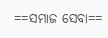==ସମାଜ ସେବା==